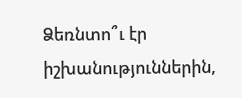Ձեռնտո՞ւ էր իշխանություններին,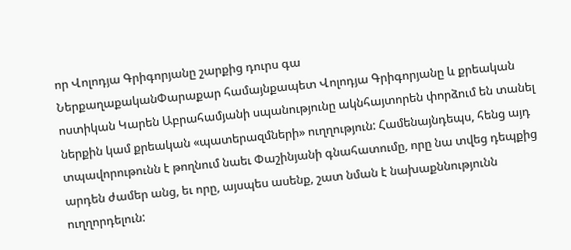որ Վոլոդյա Գրիգորյանը շարքից դուրս գա
ՆերքաղաքականՓարաքար համայնքապետ Վոլոդյա Գրիգորյանը և քրեական ոստիկան Կարեն Աբրահամյանի սպանությունը ակնհայտորեն փորձում են տանել ներքին կամ քրեական «պատերազմների» ուղղություն: Համենայնդեպս, հենց այդ տպավորութունն է թողնում նաեւ Փաշինյանի գնահատումը, որը նա տվեց դեպքից արդեն ժամեր անց, եւ որը, այսպես ասենք, շատ նման է նախաքննությունն ուղղորդելուն: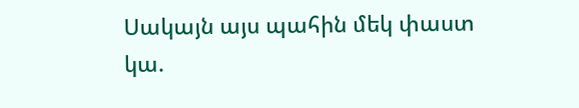Սակայն այս պահին մեկ փաստ կա.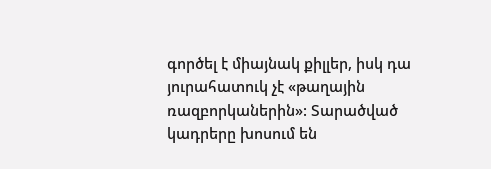գործել է միայնակ քիլլեր, իսկ դա յուրահատուկ չէ «թաղային ռազբորկաներին»: Տարածված կադրերը խոսում են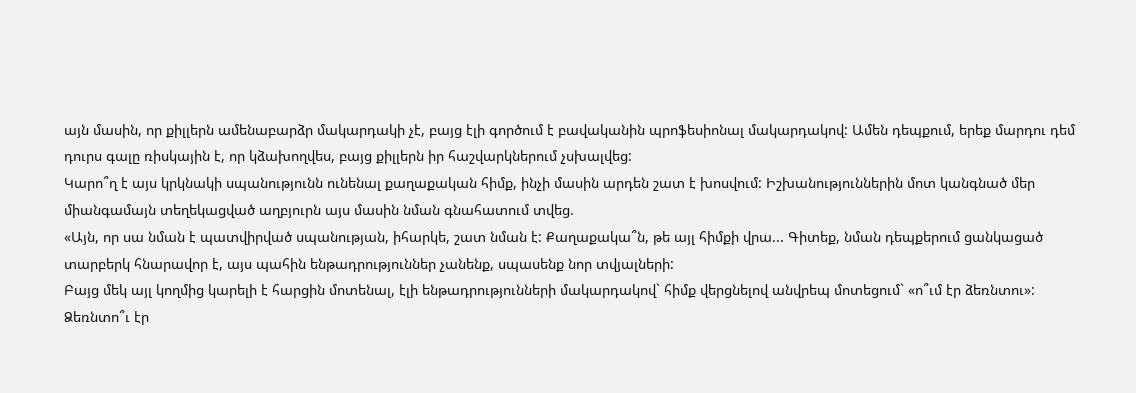այն մասին, որ քիլլերն ամենաբարձր մակարդակի չէ, բայց էլի գործում է բավականին պրոֆեսիոնալ մակարդակով: Ամեն դեպքում, երեք մարդու դեմ դուրս գալը ռիսկային է, որ կձախողվես, բայց քիլլերն իր հաշվարկներում չսխալվեց:
Կարո՞ղ է այս կրկնակի սպանությունն ունենալ քաղաքական հիմք, ինչի մասին արդեն շատ է խոսվում: Իշխանություններին մոտ կանգնած մեր միանգամայն տեղեկացված աղբյուրն այս մասին նման գնահատում տվեց.
«Այն, որ սա նման է պատվիրված սպանության, իհարկե, շատ նման է: Քաղաքակա՞ն, թե այլ հիմքի վրա... Գիտեք, նման դեպքերում ցանկացած տարբերկ հնարավոր է, այս պահին ենթադրություններ չանենք, սպասենք նոր տվյալների:
Բայց մեկ այլ կողմից կարելի է հարցին մոտենալ, էլի ենթադրությունների մակարդակով` հիմք վերցնելով անվրեպ մոտեցում` «ո՞ւմ էր ձեռնտու»: Ձեռնտո՞ւ էր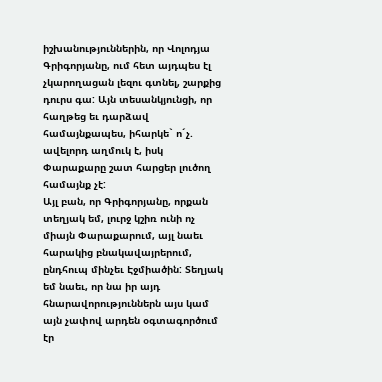իշխանություններին, որ Վոլոդյա Գրիգորյանը, ում հետ այդպես էլ չկարողացան լեզու գտնել, շարքից դուրս գա: Այն տեսանկյունցի, որ հաղթեց եւ դարձավ համայնքապես, իհարկե` ո´չ. ավելորդ աղմուկ է, իսկ Փարաքարը շատ հարցեր լուծող համայնք չէ:
Այլ բան, որ Գրիգորյանը, որքան տեղյակ եմ, լուրջ կշիռ ունի ոչ միայն Փարաքարում, այլ նաեւ հարակից բնակավայրերում, ընդհուպ մինչեւ Էջմիածին: Տեղյակ եմ նաեւ, որ նա իր այդ հնարավորություններն այս կամ այն չափով արդեն օգտագործում էր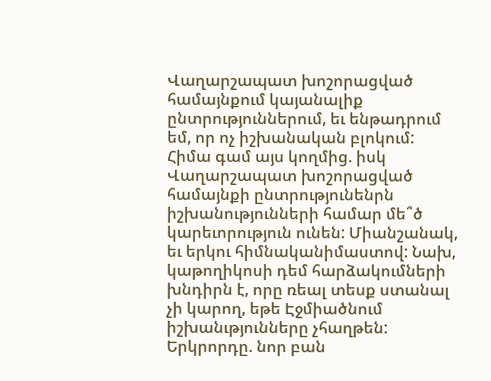Վաղարշապատ խոշորացված համայնքում կայանալիք ընտրություններում, եւ ենթադրում եմ, որ ոչ իշխանական բլոկում:
Հիմա գամ այս կողմից. իսկ Վաղարշապատ խոշորացված համայնքի ընտրությունենրն իշխանությունների համար մե՞ծ կարեւորություն ունեն: Միանշանակ, եւ երկու հիմնականիմաստով: Նախ, կաթողիկոսի դեմ հարձակումների խնդիրն է, որը ռեալ տեսք ստանալ չի կարող, եթե Էջմիածնում իշխանւթյունները չհաղթեն:
Երկրորդը. նոր բան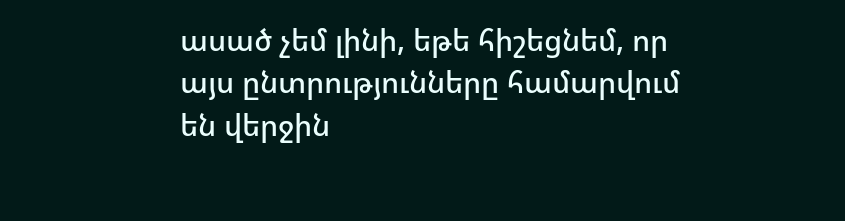ասած չեմ լինի, եթե հիշեցնեմ, որ այս ընտրությունները համարվում են վերջին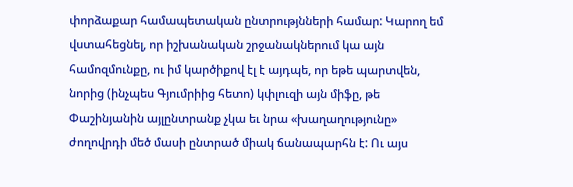փորձաքար համապետական ընտրությնների համար: Կարող եմ վստահեցնել, որ իշխանական շրջանակներում կա այն համոզմունքը, ու իմ կարծիքով էլ է այդպե, որ եթե պարտվեն, նորից (ինչպես Գյումրիից հետո) կփլուզի այն միֆը, թե Փաշինյանին այլընտրանք չկա եւ նրա «խաղաղությունը» ժողովրդի մեծ մասի ընտրած միակ ճանապարհն է: Ու այս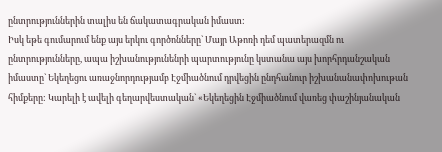ընտրություններին տալիս են ճակատագրական իմաստ:
Իսկ եթե գումարում ենք այս երկու գործոնները` Մայր Աթոռի դեմ պատերազմն ու ընտրությունները, ապա իշխանությունենրի պարտությունը կստանա այս խորհրդանշական իմաստը` Եկեղեցու առաջնորդությամբ Էջմիածնում դրվեցին ընդհանուր իշխանանափոխութան հիմքերը: Կարելի է ավելի գեղարվեստական` «Եկեղեցին Էջմիածնում վառեց փաշինյանական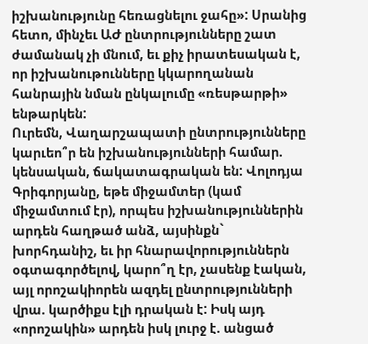իշխանությունը հեռացնելու ջահը»: Սրանից հետո, մինչեւ ԱԺ ընտրությունները շատ ժամանակ չի մնում, եւ քիչ իրատեսական է, որ իշխանութունները կկարողանան հանրային նման ընկալումը «ռեսթարթի» ենթարկեն:
Ուրեմն, Վաղարշապատի ընտրությունները կարւեո՞ր են իշխանությունների համար. կենսական, ճակատագրական են: Վոլոդյա Գրիգորյանը, եթե միջամտեր (կամ միջամտում էր), որպես իշխանություններին արդեն հաղթած անձ, այսինքն` խորհդանիշ, եւ իր հնարավորություններն օգտագործելով, կարո՞ղ էր, չասենք էական, այլ որոշակիորեն ազդել ընտրությունների վրա. կարծիքս էլի դրական է: Իսկ այդ «որոշակին» արդեն իսկ լուրջ է. անցած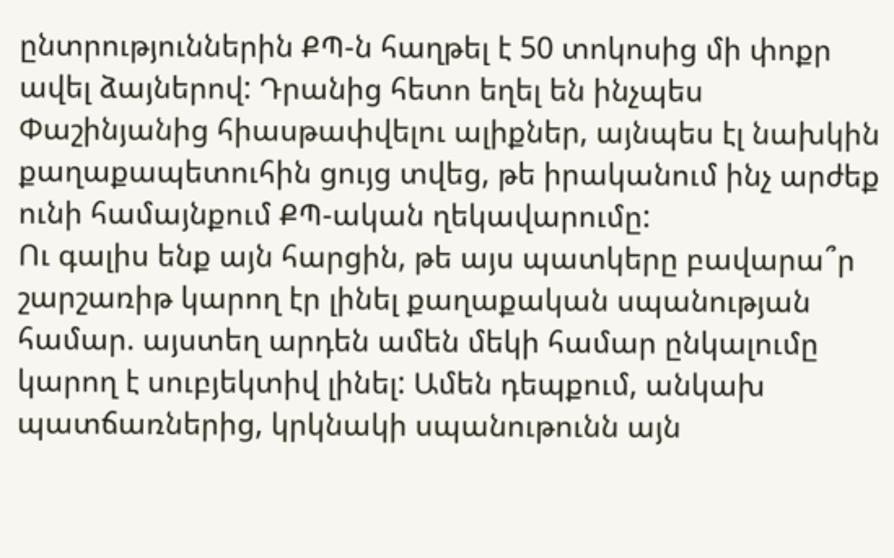ընտրություններին ՔՊ-ն հաղթել է 50 տոկոսից մի փոքր ավել ձայներով: Դրանից հետո եղել են ինչպես Փաշինյանից հիասթափվելու ալիքներ, այնպես էլ նախկին քաղաքապետուհին ցույց տվեց, թե իրականում ինչ արժեք ունի համայնքում ՔՊ-ական ղեկավարումը:
Ու գալիս ենք այն հարցին, թե այս պատկերը բավարա՞ր շարշառիթ կարող էր լինել քաղաքական սպանության համար. այստեղ արդեն ամեն մեկի համար ընկալումը կարող է սուբյեկտիվ լինել: Ամեն դեպքում, անկախ պատճառներից, կրկնակի սպանութունն այն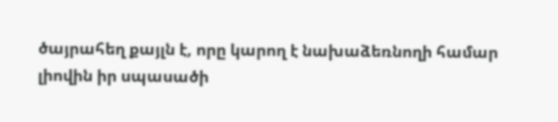ծայրահեղ քայլն է, որը կարող է նախաձեռնողի համար լիովին իր սպասածի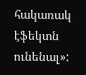հակառակ էֆեկտն ունենալ»: